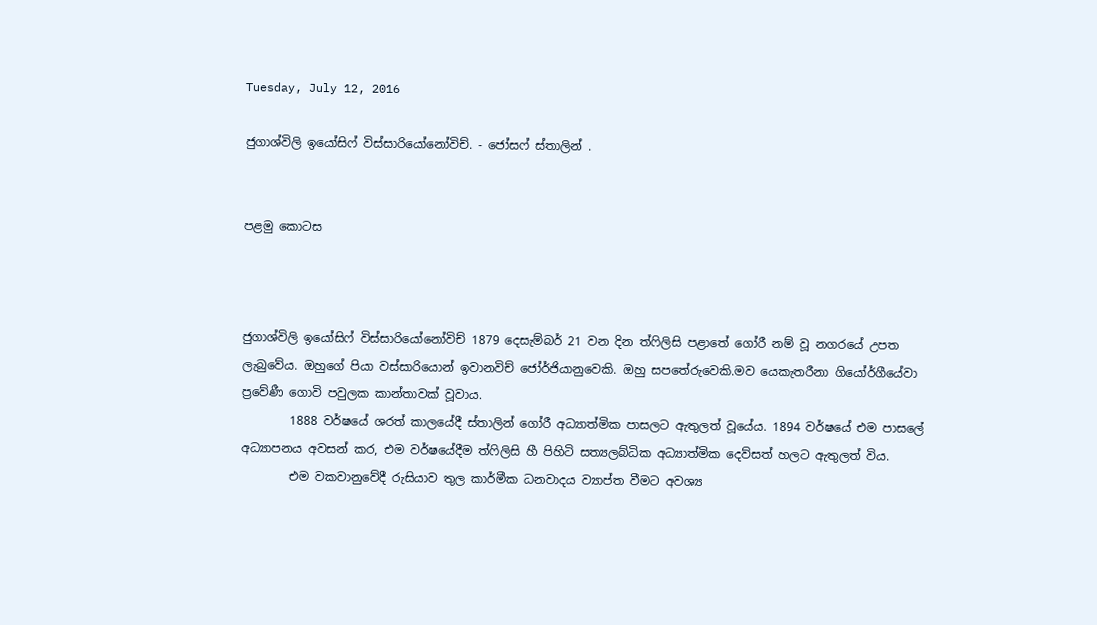Tuesday, July 12, 2016

ජුගාශ්විලි ඉයෝසිෆ් විස්සාරියෝනෝවිච්. - ජෝසෆ් ස්තාලින් .


පළමු කොටස



ජුගාශ්විලි ඉයෝසිෆ් විස්සාරියෝනෝවිච් 1879 දෙසැම්බර් 21 වන දින ත්ෆිලිසි පළාතේ ගෝරී නම් වූ නගරයේ උපත ලැබුවේය. ඔහුගේ පියා වස්සාරියොන් ඉවානවිච් ජෝර්ජියානුවෙකි. ඔහු සපතේරුවෙකි.මව යෙකැතරීනා ගියෝර්ගීයේවා ප්‍රවේණී ගොවි පවුලක කාන්තාවක් වූවාය.
        1888 වර්ෂයේ ශරත් කාලයේදී ස්තාලින් ගෝරී අධ්‍යාත්මික පාසලට ඇතුලත් වූයේය. 1894 වර්ෂයේ එම පාසලේ අධ්‍යාපනය අවසන් කර, එම වර්ෂයේදීම ත්ෆිලිසි හී පිහිටි සත්‍යලබ්ධික අධ්‍යාත්මික දෙව්සත් හලට ඇතුලත් විය.
        එම වකවානුවේදී රුසියාව තුල කාර්මීක ධනවාදය ව්‍යාප්ත වීමට අවශ්‍ය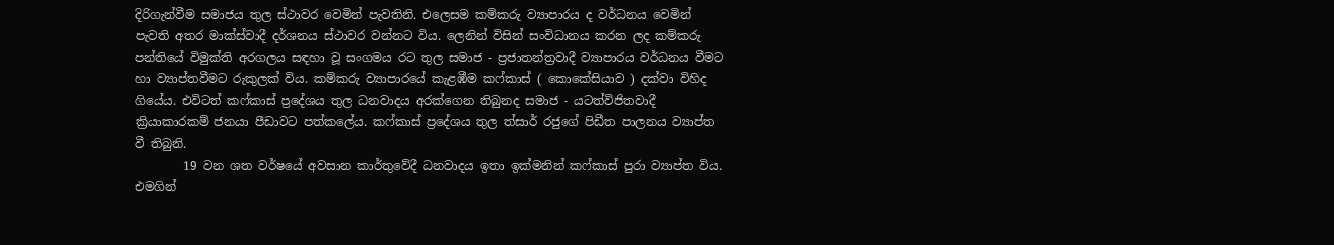දිරිගැන්වීම සමාජය තුල ස්ථාවර වෙමින් පැවතිනි. එලෙසම කම්කරු ව්‍යාපාරය ද වර්ධනය වෙමින් පැවති අතර මාක්ස්වාදී දර්ශනය ස්ථාවර වන්නට විය. ලෙනින් විසින් සංවිධානය කරන ලද කම්කරු පන්තියේ විමුක්ති අරගලය සඳහා වූ සංගමය රට තුල සමාජ - ප්‍රජාතන්ත්‍රවාදී ව්‍යාපාරය වර්ධනය වීමට හා ව්‍යාප්තවීමට රුකුලක් විය. කම්කරු ව්‍යාපාරයේ කැළඹීම කෆ්කාස් ( කොකේසියාව ) දක්වා විහිද ගියේය. එවිටත් කෆ්කාස් ප්‍රදේශය තුල ධනවාදය අරක්ගෙන තිබුනද සමාජ - යටත්විජිතවාදී ක්‍රියාකාරකම් ජනයා පීඩාවට පත්කලේය. කෆ්කාස් ප්‍රදේශය තුල ත්සාර් රජුගේ පිඩීත පාලනය ව්‍යාප්ත වී තිබුනි.
        19 වන ශත වර්ෂයේ අවසාන කාර්තුවේදී ධනවාදය ඉතා ඉක්මනින් කෆ්කාස් පුරා ව්‍යාප්ත විය. එමගින්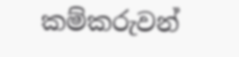කම්කරුවන්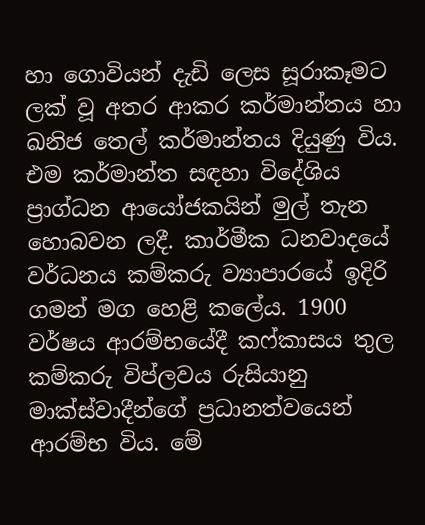හා ගොවියන් දැඩි ලෙස සූරාකෑමට ලක් වූ අතර ආකර කර්මාන්තය හා ඛනිජ තෙල් කර්මාන්තය දියුණු විය. එම කර්මාන්ත සඳහා විදේශිය ප්‍රාග්ධන ආයෝජකයින් මුල් තැන හොබවන ලදී. කාර්මීක ධනවාදයේ වර්ධනය කම්කරු ව්‍යාපාරයේ ඉදිරි ගමන් මග හෙළි කලේය. 1900 වර්ෂය ආරම්භයේදී කෆ්කාසය තුල කම්කරු විප්ලවය රුසියානු මාක්ස්වාදීන්ගේ ප්‍රධානත්වයෙන් ආරම්භ විය. මේ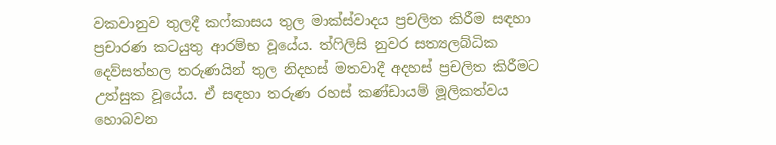වකවානුව තුලදී කෆ්කාසය තුල මාක්ස්වාදය ප්‍රචලිත කිරීම සඳහා ප්‍රචාරණ කටයුතු ආරම්භ වූයේය. ත්ෆිලිසි නුවර සත්‍යලබ්ධික දෙව්සත්හල තරුණයින් තුල නිදහස් මතවාදී අදහස් ප්‍රචලිත කිරීමට උත්සුක වූයේය. ඒ සඳහා තරුණ රහස් කණ්ඩායම් මූලිකත්වය හොබවන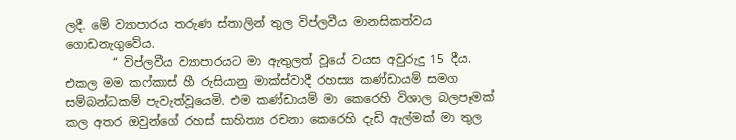ලදී. මේ ව්‍යාපාරය තරුණ ස්තාලින් තුල විප්ලවීය මානසිකත්වය ගොඩනැගුවේය.
        “ විප්ලවීය ව්‍යාපාරයට මා ඇතුලත් වූයේ වයස අවුරුදු 15 දීය. එකල මම කෆ්කාස් හී රුසියානු මාක්ස්වාදී රහස්‍ය කණ්ඩායම් සමග සම්බන්ධකම් පැවැත්වූයෙමි. එම කණ්ඩායම් මා කෙරෙහි විශාල බලපෑමක් කල අතර ඔවුන්ගේ රහස් සාහිත්‍ය රචනා කෙරෙහි දැඩි ඇල්මක් මා තුල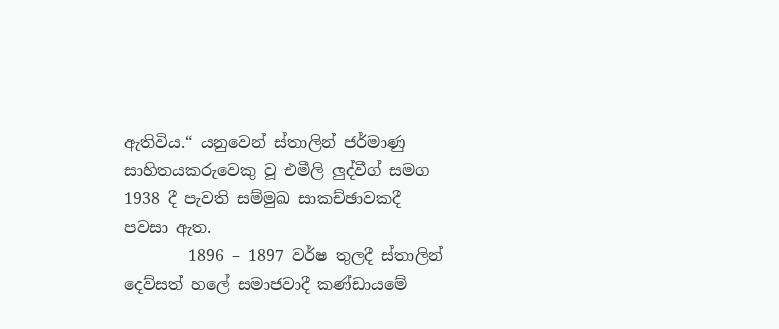ඇතිවිය.“ යනුවෙන් ස්තාලින් ජර්මාණු සාහිතයකරුවෙකු වූ එමීලි ලුද්වීග් සමග 1938 දී පැවති සම්මුඛ සාකච්ඡාවකදී පවසා ඇත.
        1896 – 1897 වර්ෂ තුලදී ස්තාලින් දෙව්සත් හලේ සමාජවාදී කණ්ඩායමේ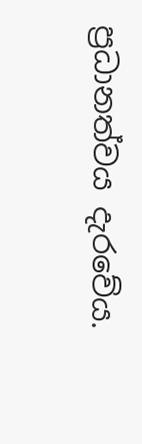ප්‍රධානත්වය දැරවේය.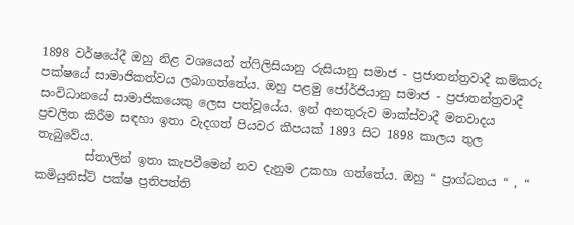1898 වර්ෂයේදී ඔහු නිළ වශයෙන් ත්ෆිලිසියානු රුසියානු සමාජ - ප්‍රජාතන්ත්‍රවාදී කම්කරු පක්ෂයේ සාමාජිකත්වය ලබාගත්තේය. ඔහු පළමු ජෝර්ජියානු සමාජ - ප්‍රජාතන්ත්‍රවාදී සංවිධානයේ සාමාජිකයෙකු ලෙස පත්වූයේය. ඉන් අනතුරුව මාක්ස්වාදී මතවාදය ප්‍රචලිත කිරීම සඳහා ඉතා වැදගත් පියවර කීපයක් 1893 සිට 1898 කාලය තුල තැබුවේය.
        ස්තාලින් ඉතා කැපවීමෙන් නව දැනුම උකහා ගත්තේය. ඔහු “ ප්‍රාග්ධනය “ , “ කමියුනිස්ට් පක්ෂ ප්‍රතිපත්ති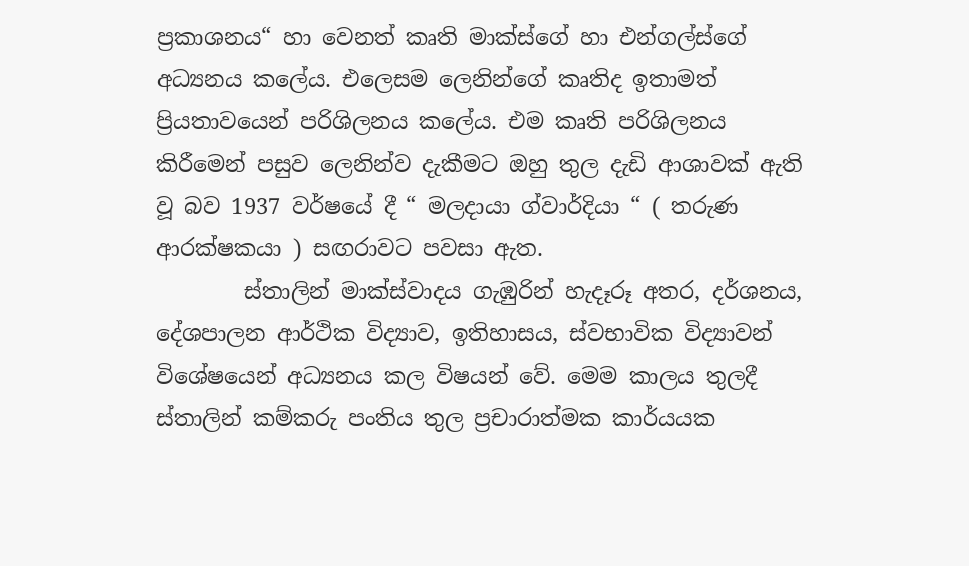ප්‍රකාශනය“ හා වෙනත් කෘති මාක්ස්ගේ හා එන්ගල්ස්ගේ අධ්‍යනය කලේය. එලෙසම ලෙනින්ගේ කෘතිද ඉතාමත් ප්‍රියතාවයෙන් පරිශිලනය කලේය. එම කෘති පරිශිලනය කිරීමෙන් පසුව ලෙනින්ව දැකීමට ඔහු තුල දැඩි ආශාවක් ඇති වූ බව 1937 වර්ෂයේ දී “ මලදායා ග්වාර්දියා “ ( තරුණ ආරක්ෂකයා ) සඟරාවට පවසා ඇත.
        ස්තාලින් මාක්ස්වාදය ගැඹුරින් හැදෑරූ අතර, දර්ශනය, දේශපාලන ආර්ථික විද්‍යාව, ඉතිහාසය, ස්වභාවික විද්‍යාවන් විශේෂයෙන් අධ්‍යනය කල විෂයන් වේ. මෙම කාලය තුලදී ස්තාලින් කම්කරු පංතිය තුල ප්‍රචාරාත්මක කාර්යයක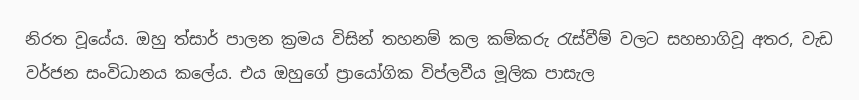නිරත වූයේය. ඔහු ත්සාර් පාලන ක්‍රමය විසින් තහනම් කල කම්කරු රැස්වීම් වලට සහභාගිවූ අතර, වැඩ වර්ජන සංවිධානය කලේය. එය ඔහුගේ ප්‍රායෝගික විප්ලවීය මූලික පාසැල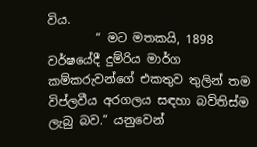විය.
        “ මට මතකයි, 1898 වර්ෂයේදී දුම්රිය මාර්ග කම්කරුවන්ගේ එකතුව තුලින් තම විප්ලවීය අරගලය සඳහා බව්තිස්ම ලැබු බව.“ යනුවෙන්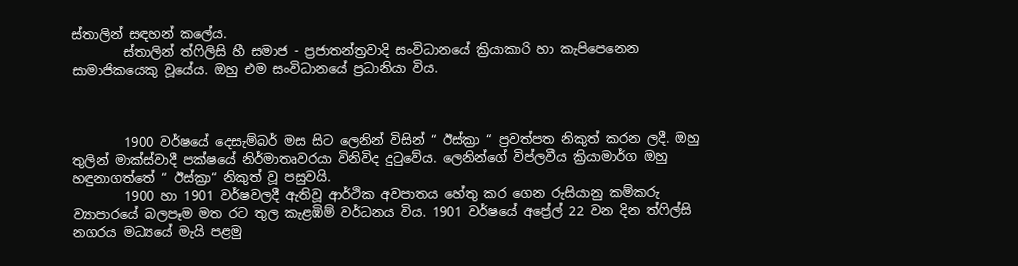ස්තාලින් සඳහන් කලේය.
        ස්තාලින් ත්ෆිලිසි හී සමාජ - ප්‍රජාතන්ත්‍රවාදි සංවිධානයේ ක්‍රියාකාරි හා කැපිපෙනෙන සාමාජිකයෙකු වූයේය. ඔහු එම සංවිධානයේ ප්‍රධානියා විය.



        1900 වර්ෂයේ දෙසැම්බර් මස සිට ලෙනින් විසින් “ ඊස්ක්‍රා “ ප්‍රවත්පත නිකුත් කරන ලදී. ඔහු තුලින් මාක්ස්වාදී පක්ෂයේ නිර්මාතෘවරයා විනිවිද දුටුවේය. ලෙනින්ගේ විප්ලවීය ක්‍රියාමාර්ග ඔහු හඳුනාගත්තේ “ ඊස්ක්‍රා“ නිකුත් වූ පසුවයි.
        1900 හා 1901 වර්ෂවලදී ඇතිවූ ආර්ථික අවපාතය හේතු කර ගෙන රුසියානු කම්කරු ව්‍යාපාරයේ බලපෑම මත රට තුල කැළඹිම් වර්ධනය විය. 1901 වර්ෂයේ අප්‍රේල් 22 වන දින ත්ෆිල්සි නගරය මධ්‍යයේ මැයි පළමු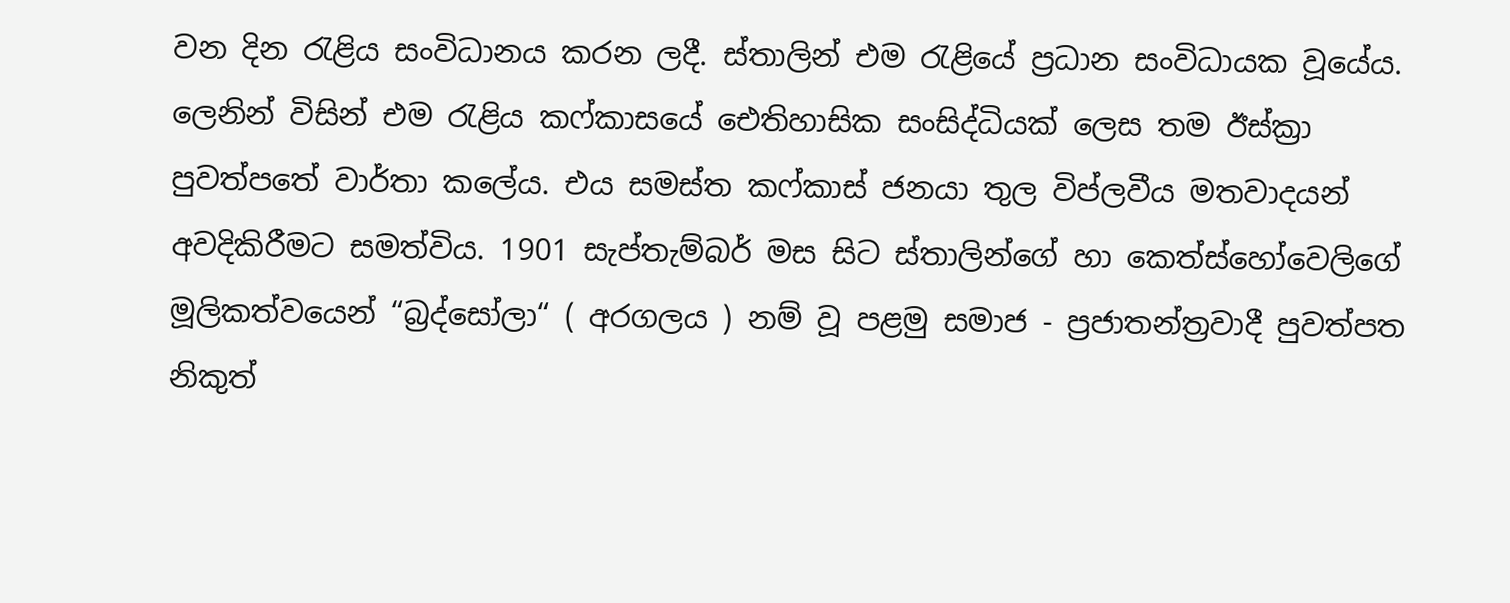වන දින රැළිය සංවිධානය කරන ලදී. ස්තාලින් එම රැළියේ ප්‍රධාන සංවිධායක වූයේය. ලෙනින් විසින් එම රැළිය කෆ්කාසයේ ඓතිහාසික සංසිද්ධියක් ලෙස තම ඊස්ක්‍රා පුවත්පතේ වාර්තා කලේය. එය සමස්ත කෆ්කාස් ජනයා තුල විප්ලවීය මතවාදයන් අවදිකිරීමට සමත්විය. 1901 සැප්තැම්බර් මස සිට ස්තාලින්ගේ හා කෙත්ස්හෝවෙලිගේ මූලිකත්වයෙන් “බ්‍රද්සෝලා“ ( අරගලය ) නම් වූ පළමු සමාජ - ප්‍රජාතන්ත්‍රවාදී පුවත්පත නිකුත්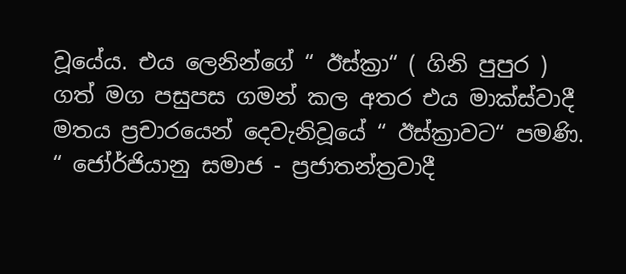වූයේය. එය ලෙනින්ගේ “ ඊස්ක්‍රා“ ( ගිනි පුපුර ) ගත් මග පසුපස ගමන් කල අතර එය මාක්ස්වාදී මතය ප්‍රචාරයෙන් දෙවැනිවූයේ “ ඊස්ක්‍රාවට“ පමණි.
“ ජෝර්ජියානු සමාජ - ප්‍රජාතන්ත්‍රවාදී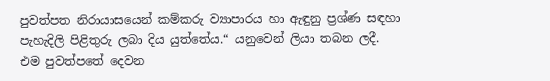පුවත්පත නිරායාසයෙන් කම්කරු ව්‍යාපාරය හා ඇඳුනු ප්‍රශ්ණ සඳහා පැහැදිලි පිළිතුරු ලබා දිය යුත්තේය.“ යනුවෙන් ලියා තබන ලදී.
එම පුවත්පතේ දෙවන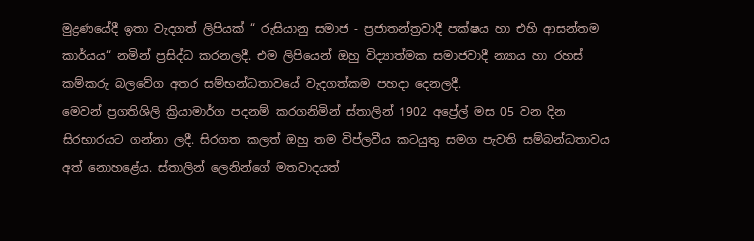මුද්‍රණයේදී ඉතා වැදගත් ලිපියක් “ රුසියානු සමාජ - ප්‍රජාතන්ත්‍රවාදී පක්ෂය හා එහි ආසන්තම කාර්යය“ නමින් ප්‍රසිද්ධ කරනලදී. එම ලිපියෙන් ඔහු විද්‍යාත්මක සමාජවාදී න්‍යාය හා රහස් කම්කරු බලවේග අතර සම්භන්ධතාවයේ වැදගත්කම පහදා දෙනලදී.
මෙවන් ප්‍රගතිශිලි ක්‍රියාමාර්ග පදනම් කරගනිමින් ස්තාලින් 1902 අප්‍රේල් මස 05 වන දින සිරභාරයට ගන්නා ලදී. සිරගත කලත් ඔහු තම විප්ලවීය කටයුතු සමග පැවති සම්බන්ධතාවය අත් නොහළේය. ස්තාලින් ලෙනින්ගේ මතවාදයත්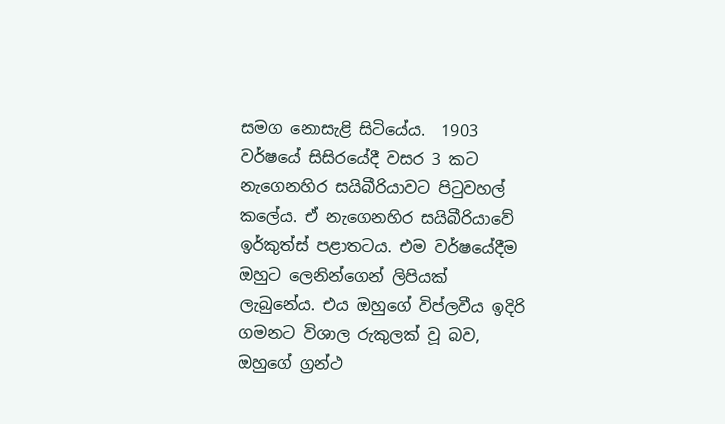සමග නොසැළි සිටියේය.  1903 වර්ෂයේ සිසිරයේදී වසර 3 කට නැගෙනහිර සයිබීරියාවට පිටුවහල් කලේය. ඒ නැගෙනහිර සයිබීරියාවේ ඉර්කුත්ස් පළාතටය. එම වර්ෂයේදීම ඔහුට ලෙනින්ගෙන් ලිපියක් ලැබුනේය. එය ඔහුගේ විප්ලවීය ඉදිරි ගමනට විශාල රුකුලක් වූ බව, ඔහුගේ ග්‍රන්ථ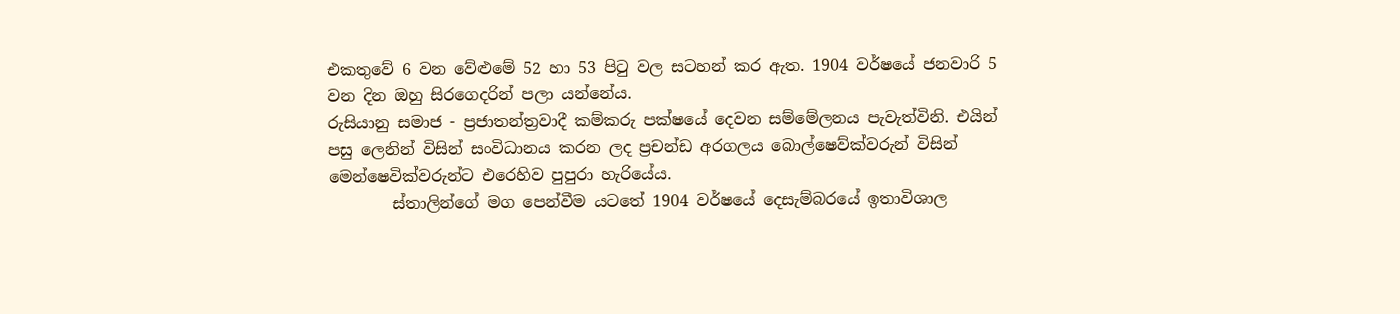එකතුවේ 6 වන වේළුමේ 52 හා 53 පිටු වල සටහන් කර ඇත. 1904 වර්ෂයේ ජනවාරි 5 වන දින ඔහු සිරගෙදරින් පලා යන්නේය.
රුසියානු සමාජ - ප්‍රජාතන්ත්‍රවාදී කම්කරු පක්ෂයේ දෙවන සම්මේලනය පැවැත්විනි. එයින් පසු ලෙනින් විසින් සංවිධානය කරන ලද ප්‍රචන්ඩ අරගලය බොල්ෂෙව්ක්වරුන් විසින් මෙන්ෂෙවික්වරුන්ට එරෙහිව පුපුරා හැරියේය.
        ස්තාලින්ගේ මග පෙන්වීම යටතේ 1904 වර්ෂයේ දෙසැම්බරයේ ඉතාවිශාල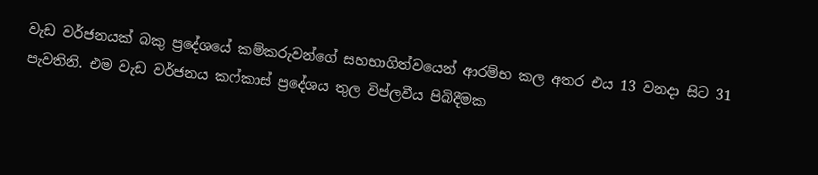වැඩ වර්ජනයක් බකු ප්‍රදේශයේ කම්කරුවන්ගේ සහභාගිත්වයෙන් ආරම්භ කල අතර එය 13 වනදා සිට 31 පැවතිනි. එම වැඩ වර්ජනය කෆ්කාස් ප්‍රදේශය තුල විප්ලවීය පිබිදීමක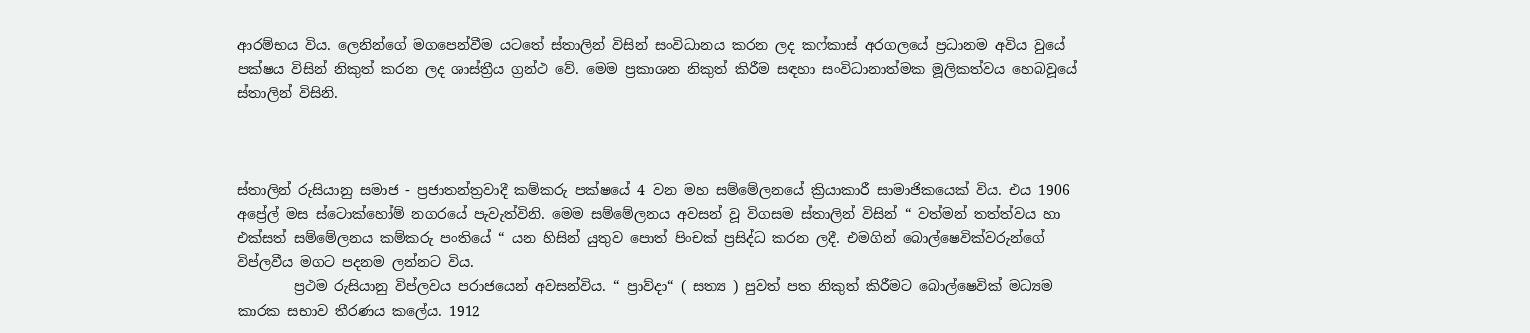ආරම්භය විය. ලෙනින්ගේ මගපෙන්වීම යටතේ ස්තාලින් විසින් සංවිධානය කරන ලද කෆ්කාස් අරගලයේ ප්‍රධානම අවිය වුයේ පක්ෂය විසින් නිකුත් කරන ලද ශාස්ත්‍රීය ග්‍රන්ථ වේ. මෙම ප්‍රකාශන නිකුත් කිරීම සඳහා සංවිධානාත්මක මූලිකත්වය හෙබවූයේ ස්තාලින් විසිනි.



ස්තාලින් රුසියානු සමාජ - ප්‍රජාතන්ත්‍රවාදී කම්කරු පක්ෂයේ 4 වන මහ සම්මේලනයේ ක්‍රියාකාරී සාමාජිකයෙක් විය. එය 1906 අප්‍රේල් මස ස්ටොක්හෝම් නගරයේ පැවැත්විනි. මෙම සම්මේලනය අවසන් වූ විගසම ස්තාලින් විසින් “ වත්මන් තත්ත්වය හා එක්සත් සම්මේලනය කම්කරු පංතියේ “ යන හිසින් යුතුව පොත් පිංචක් ප්‍රසිද්ධ කරන ලදී. එමගින් බොල්ෂෙවික්වරුන්ගේ විප්ලවීය මගට පදනම ලන්නට විය.
        ප්‍රථම රුසියානු විප්ලවය පරාජයෙන් අවසන්විය. “ ප්‍රාව්දා“ ( සත්‍ය ) පුවත් පත නිකුත් කිරීමට බොල්ෂෙවික් මධ්‍යම කාරක සභාව තීරණය කලේය. 1912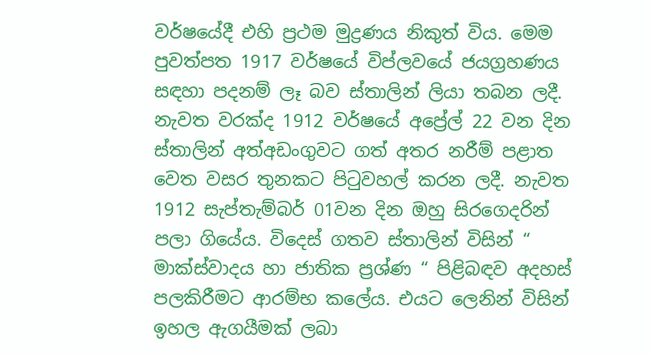වර්ෂයේදී එහි ප්‍රථම මුද්‍රණය නිකුත් විය. මෙම පුවත්පත 1917 වර්ෂයේ විප්ලවයේ ජයග්‍රහණය සඳහා පදනම් ලෑ බව ස්තාලින් ලියා තබන ලදී.
නැවත වරක්ද 1912 වර්ෂයේ අප්‍රේල් 22 වන දින ස්තාලින් අත්අඩංගුවට ගත් අතර නරීම් පළාත වෙත වසර තුනකට පිටුවහල් කරන ලදී. නැවත 1912 සැප්තැම්බර් 01වන දින ඔහු සිරගෙදරින් පලා ගියේය. විදෙස් ගතව ස්තාලින් විසින් “ මාක්ස්වාදය හා ජාතික ප්‍රශ්ණ “ පිළිබඳව අදහස් පලකිරීමට ආරම්භ කලේය. එයට ලෙනින් විසින් ඉහල ඇගයීමක් ලබා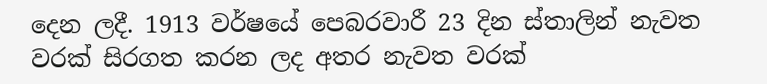දෙන ලදී. 1913 වර්ෂයේ පෙබරවාරී 23 දින ස්තාලින් නැවත වරක් සිරගත කරන ලද අතර නැවත වරක්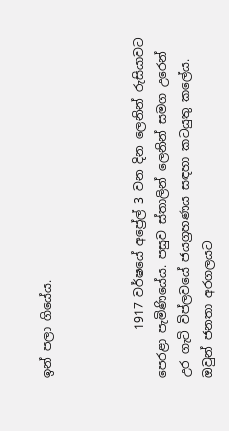ඉන් පලා ගියේය.



        1917 වර්ෂයේ අප්‍රේල් 3 වන දින ලෙනින් රුසියාවට පෙරළා පැමිණියේය. පසුව ස්තාලින් ලෙනින් සමග උරෙන් උර ගැටි විප්ලවයේ ජයග්‍රහණය සඳහා කටයුතු කලේය. ඔවුන් ජනතා අරගලයට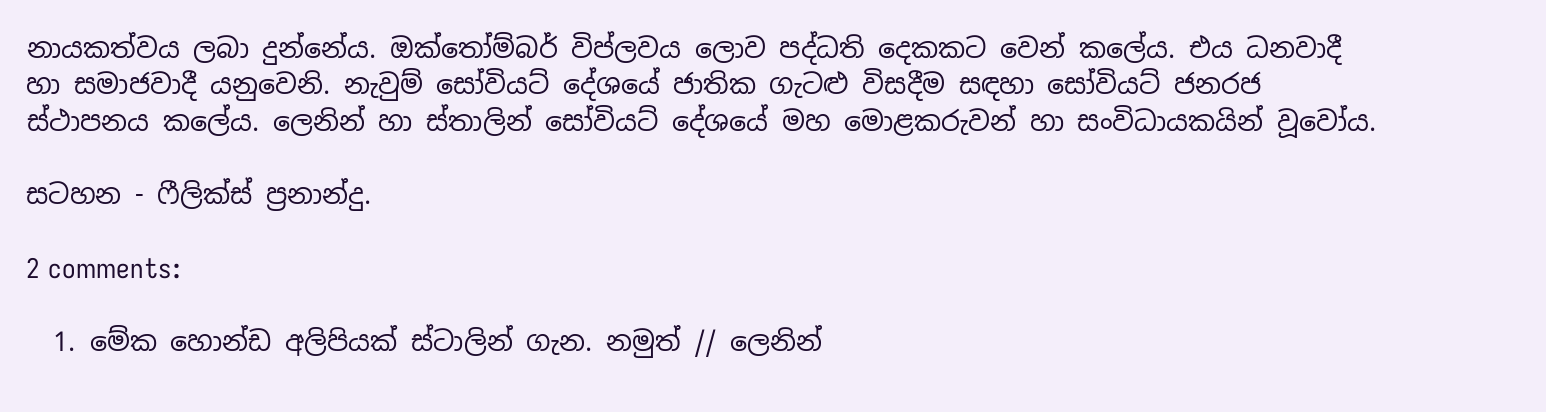නායකත්වය ලබා දුන්නේය. ඔක්තෝම්බර් විප්ලවය ලොව පද්ධති දෙකකට වෙන් කලේය. එය ධනවාදී හා සමාජවාදී යනුවෙනි. නැවුම් සෝවියට් දේශයේ ජාතික ගැටළු විසදීම සඳහා සෝවියට් ජනරජ ස්ථාපනය කලේය. ලෙනින් හා ස්තාලින් සෝවියට් දේශයේ මහ මොළකරුවන් හා සංවිධායකයින් වූවෝය.

සටහන - ෆීලික්ස් ප්‍රනාන්දු.

2 comments:

  1. මේක හොන්ඩ අලිපියක් ස්ටාලින් ගැන. නමුත් // ලෙනින්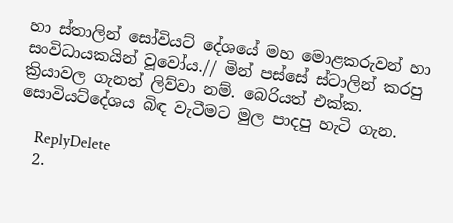හා ස්තාලින් සෝවියට් දේශයේ මහ මොළකරුවන් හා සංවිධායකයින් වූවෝය.// මින් පස්සේ ස්ටාලින් කරපු ක්‍රියාවල ගැනත් ලිව්වා නම්. බෙරියත් එක්ක. සොවියට්දේශය බිඳ වැටීමට මුල පාදපු හැටි ගැන.

    ReplyDelete
  2.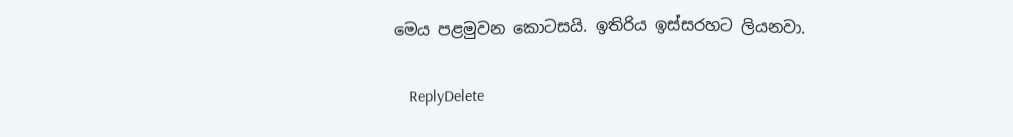මෙය පළමුවන කොටසයි. ඉතිරිය ඉස්සරහට ලියනවා.

    ReplyDelete